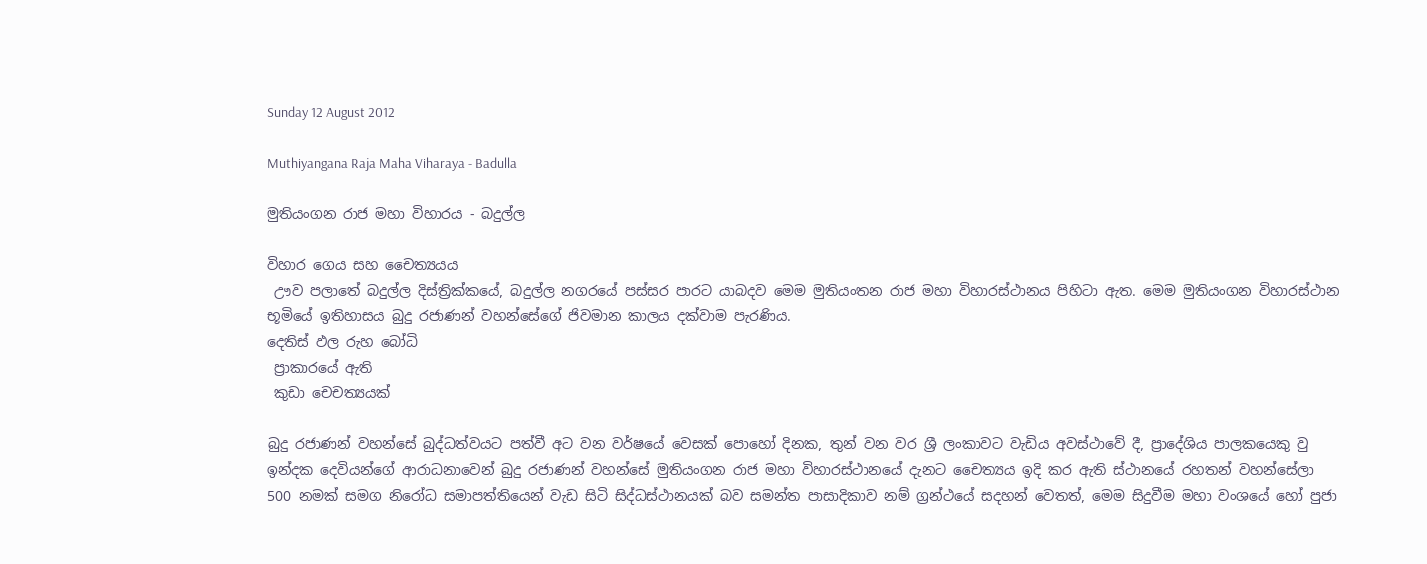Sunday 12 August 2012

Muthiyangana Raja Maha Viharaya - Badulla

මුතියංගන රාජ මහා විහාරය - බදුල්ල

විහාර ගෙය සහ චෛත්‍යයය
 ඌව පලාතේ බදුල්ල දිස්ත්‍රික්කයේ, බදුල්ල නගරයේ පස්සර පාරට යාබදව මෙම මුතියංතන රාජ මහා විහාරස්ථානය පිහිටා ඇත. මෙම මුතියංගන විහාරස්ථාන භූමියේ ඉතිහාසය බුදු රජාණන් වහන්සේගේ ජිවමාන කාලය දක්වාම පැරණිය.
දෙතිස් ඵල රුහ බෝධි
 ප්‍රාකාරයේ ඇති
 කුඩා චෙචත්‍යයක්

බුදු රජාණන් වහන්සේ බුද්ධත්වයට පත්වී අට වන වර්ෂයේ වෙසක් පොහෝ දිනක, තුන් වන වර ශ්‍රී ලංකාවට වැඩිය අවස්ථාවේ දී, ප්‍රාදේශිය පාලකයෙකු වු ඉන්දක දෙවියන්ගේ ආරාධනාවෙන් බුදු රජාණන් වහන්සේ මුතියංගන රාජ මහා විහාරස්ථානයේ දැනට චෛත්‍යය ඉදි කර ඇති ස්ථානයේ රහතන් වහන්සේලා 500 නමක් සමග නිරෝධ සමාපත්තියෙන් වැඩ සිටි සිද්ධස්ථානයක් බව සමන්ත පාසාදිකාව නම් ග්‍රන්ථයේ සදහන් වෙතත්, මෙම සිදුවීම මහා වංශයේ හෝ පුජා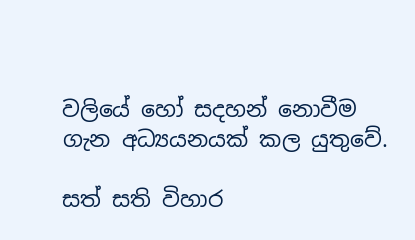වලියේ හෝ සදහන් නොවීම ගැන අධ්‍යයනයක් කල යුතුවේ.

සත් සති විහාර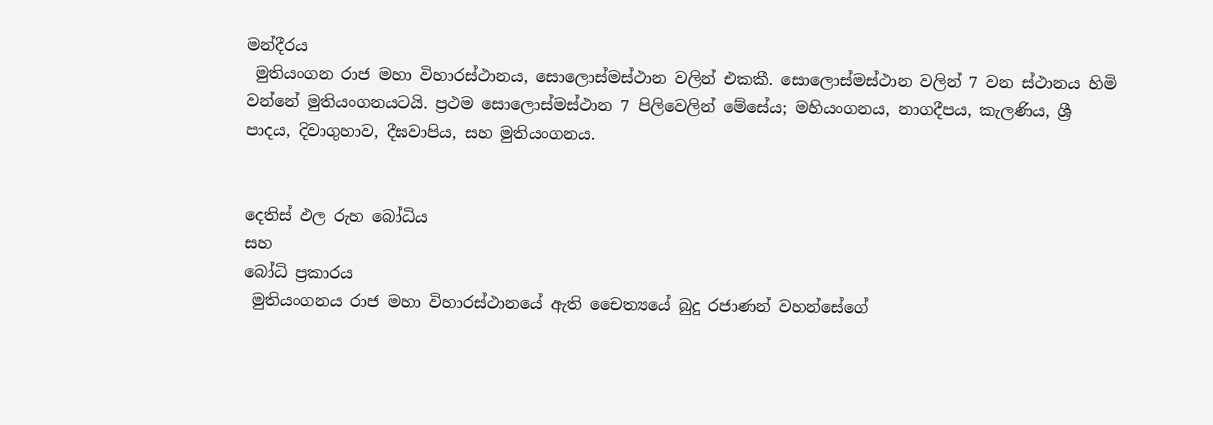මන්දීරය
 මුතියංගන රාජ මහා විහාරස්ථානය, සොලොස්මස්ථාන වලින් එකකී. සොලොස්මස්ථාන වලින් 7 වන ස්ථානය හිමි වන්නේ මුතියංගනයටයි. ප්‍රථම සොලොස්මස්ථාන 7 පිලිවෙලින් මේසේය; මහියංගනය, නාගදීපය, කැලණිය, ශ්‍රී පාදය, දිවාගුහාව, දීඝවාපිය, සහ මුතියංගනය.


දෙතිස් ඵල රුහ බෝධිය
සහ
බෝධි ප්‍රකාරය
 මුතියංගනය රාජ මහා විහාරස්ථානයේ ඇති චෛත්‍යයේ බුදු රජාණන් වහන්සේගේ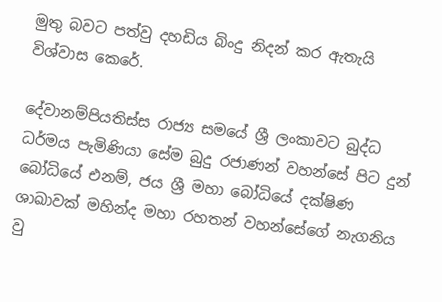මුතු බවට පත්වු දහඩිය බිංදු නිදන් කර ඇතැයි විශ්වාස කෙරේ.

දේවානම්පියතිස්ස රාජ්‍ය සමයේ ශ්‍රී ලංකාවට බුද්ධ ධර්මය පැමිණියා සේම බුදු රජාණන් වහන්සේ පිට දුන් බෝධියේ එනම්, ජය ශ්‍රී මහා බෝධියේ දක්ෂිණ ශාඛාවක් මහින්ද මහා රහතන් වහන්සේගේ නැගනිය වු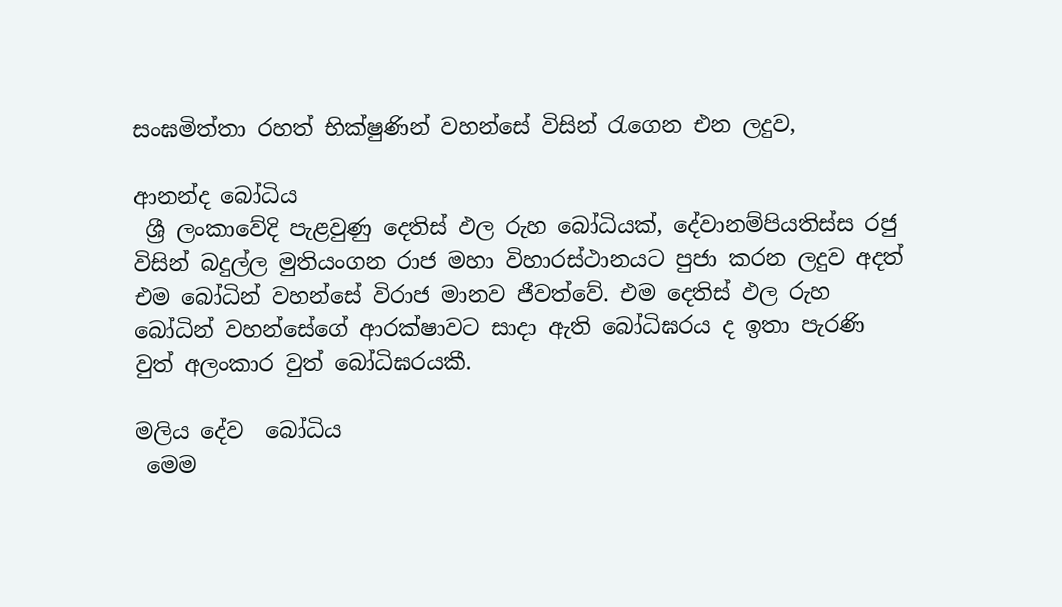සංඝමිත්තා රහත් භික්ෂුණින් වහන්සේ විසින් රැගෙන එන ලදුව,

ආනන්ද බෝධිය
 ශ්‍රී ලංකාවේදි පැළවුණු දෙතිස් ඵල රුහ බෝධියක්, දේවානම්පියතිස්ස රජු විසින් බදුල්ල මුතියංගන රාජ මහා විහාරස්ථානයට පුජා කරන ලදුව අදත් එම බෝධින් වහන්සේ විරාජ මානව ජීවත්වේ. එම දෙතිස් ඵල රුහ බෝධින් වහන්සේගේ ආරක්ෂාවට සාදා ඇති බෝධිඝරය ද ඉතා පැරණි වුත් අලංකාර වුත් බෝධිඝරයකී.

මලිය දේව  බෝධිය
 මෙම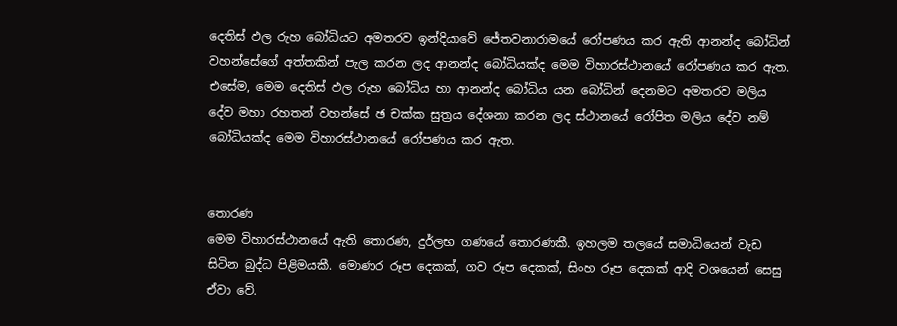දෙතිස් ඵල රුහ බෝධියට අමතරව ඉන්දියාවේ ජේතවනාරාමයේ රෝපණය කර ඇති ආනන්ද බෝධින් වහන්සේගේ අත්තකින් පැල කරන ලද ආනන්ද බෝධියක්ද මෙම විහාරස්ථානයේ රෝපණය කර ඇත. එසේම, මෙම දෙතිස් ඵල රුහ බෝධිය හා ආනන්ද බෝධිය යන බෝධින් දෙනමට අමතරව මලිය දේව මහා රහතන් වහන්සේ ඡ චක්ක සුත්‍රය දේශනා කරන ලද ස්ථානයේ රෝපිත මලිය දේව නම් බෝධියක්ද මෙම විහාරස්ථානයේ රෝපණය කර ඇත.


තොරණ
මෙම විහාරස්ථානයේ ඇති තොරණ, දුර්ලභ ගණයේ තොරණකී. ඉහලම තලයේ සමාධියෙන් වැඩ සිටින බුද්ධ පිළිමයකී. මොණර රූප දෙකක්, ගව රූප දෙකක්, සිංහ රූප දෙකක් ආදි වශයෙන් සෙසු ඒවා වේ.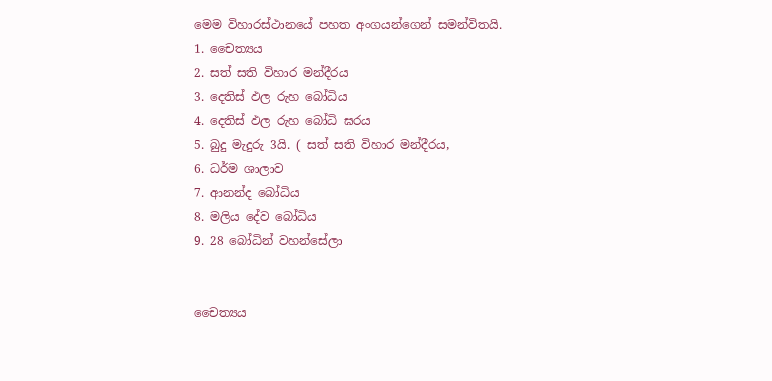මෙම විහාරස්ථානයේ පහත අංගයන්ගෙන් සමන්විතයි.
1. චෛත්‍යය
2. සත් සති විහාර මන්දීරය
3. දෙතිස් ඵල රුහ බෝධිය
4. දෙතිස් ඵල රුහ බෝධි ඝරය
5. බුදු මැදුරු 3යි. ( සත් සති විහාර මන්දීරය,
6. ධර්ම ශාලාව
7. ආනන්ද බෝධිය
8. මලිය දේව බෝධිය
9. 28 බෝධින් වහන්සේලා


චෛත්‍යය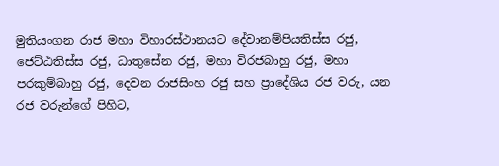මුතියංගන රාජ මහා විහාරස්ථානයට දේවානම්පියතිස්ස රජු, ජෙට්ඨතිස්ස රජු, ධාතුසේන රජු, මහා විරජබාහු රජු, මහා පරකුම්බාහු රජු, දෙවන රාජසිංහ රජු සහ ප්‍රාදේශිය රජ වරු, යන රජ වරුන්ගේ පිහිට,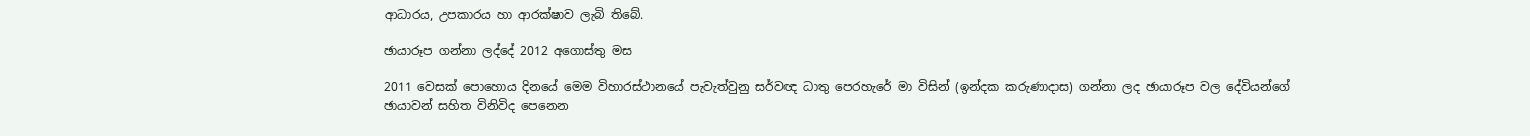ආධාරය, උපකාරය හා ආරක්ෂාව ලැබි තිබේ.

ඡායාරූප ගන්නා ලද්දේ 2012 අගොස්තු මස

2011 වෙසක් පොහොය දිනයේ මෙම විහාරස්ථානයේ පැවැත්වුනු සර්වඥ ධාතු පෙරහැරේ මා විසින් (ඉන්දක කරුණාදාස) ගන්නා ලද ඡායාරූප වල දේවියන්ගේ ඡායාවන් සහිත විනිවිද පෙනෙන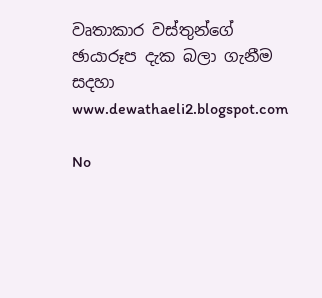වෘතාකාර වස්තුන්ගේ ඡායාරූප දැක බලා ගැනීම සදහා www.dewathaeli2.blogspot.com

No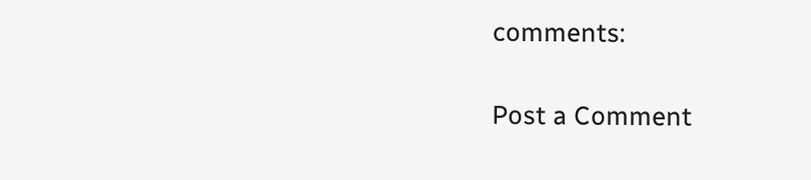comments:

Post a Comment